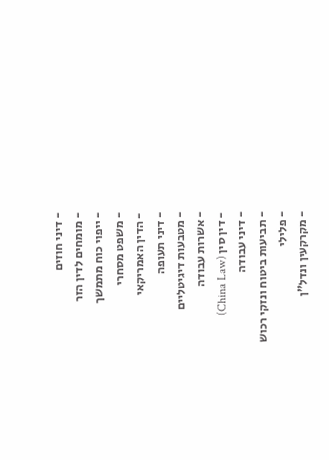- דיני חוזים
- מומחים לדין הזר
- ייפוי כוח מתמשך
- משפט מסחרי
- הדין האמריקאי
- דיני תעופה
- מטבעות דיגיטליים
- אשרות עבודה
- דין סין (China Law)
- דיני עבודה
- תביעות ביטוח ונזקי רכוש
- פלילי
- מקרקעין ונדל"ן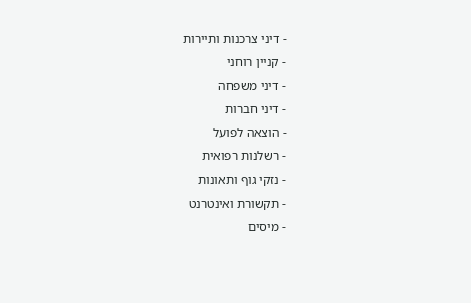- דיני צרכנות ותיירות
- קניין רוחני
- דיני משפחה
- דיני חברות
- הוצאה לפועל
- רשלנות רפואית
- נזקי גוף ותאונות
- תקשורת ואינטרנט
- מיסים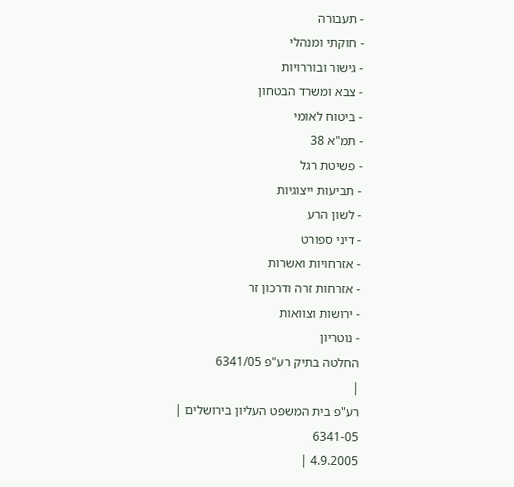- תעבורה
- חוקתי ומנהלי
- גישור ובוררויות
- צבא ומשרד הבטחון
- ביטוח לאומי
- תמ"א 38
- פשיטת רגל
- תביעות ייצוגיות
- לשון הרע
- דיני ספורט
- אזרחויות ואשרות
- אזרחות זרה ודרכון זר
- ירושות וצוואות
- נוטריון
החלטה בתיק רע"פ 6341/05
|
רע"פ בית המשפט העליון בירושלים |
6341-05
4.9.2005 |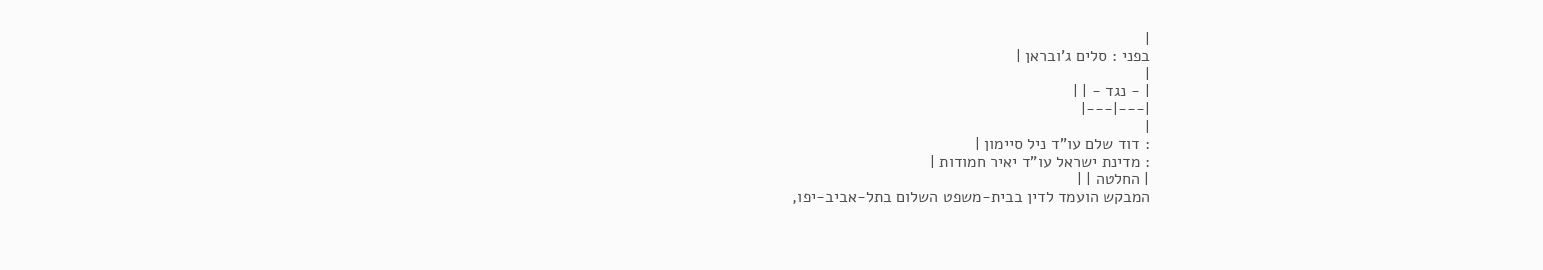|
בפני : סלים ג'ובראן |
|
| - נגד - | |
|---|---|
|
: דוד שלם עו"ד ניל סיימון |
: מדינת ישראל עו"ד יאיר חמודות |
| החלטה | |
המבקש הועמד לדין בבית-משפט השלום בתל-אביב-יפו,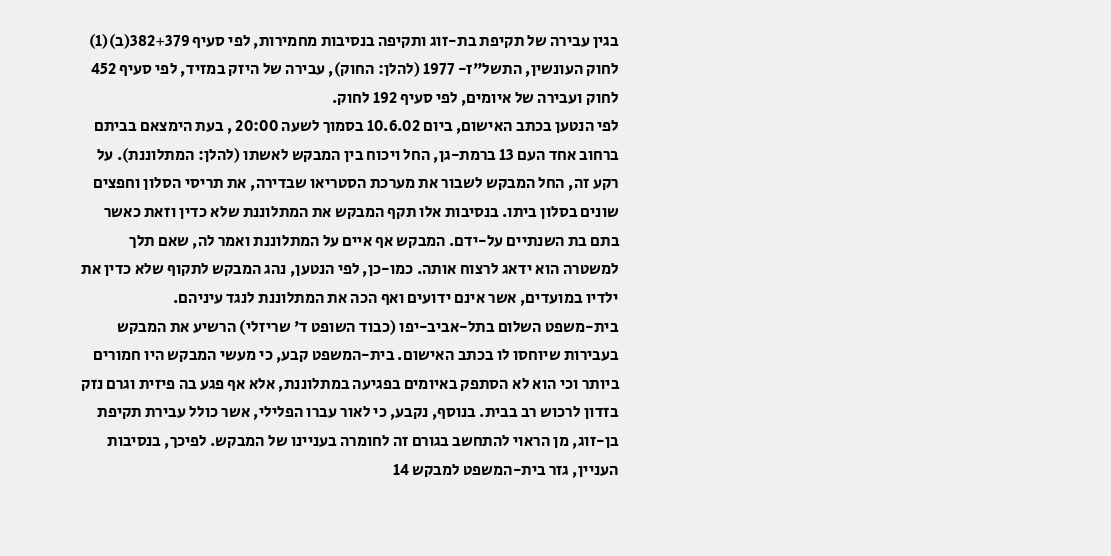בגין עבירה של תקיפת בת-זוג ותקיפה בנסיבות מחמירות, לפי סעיף 382+379(ב)(1) לחוק העונשין, התשל"ז- 1977 (להלן: החוק), עבירה של היזק במזיד, לפי סעיף 452 לחוק ועבירה של איומים, לפי סעיף 192 לחוק.
לפי הנטען בכתב האישום, ביום 10.6.02 בסמוך לשעה 20:00 , בעת הימצאם בביתם ברחוב אחד העם 13 ברמת-גן, החל ויכוח בין המבקש לאשתו (להלן: המתלוננת). על רקע זה, החל המבקש לשבור את מערכת הסטריאו שבדירה, את תריסי הסלון וחפצים שונים בסלון ביתו. בנסיבות אלו תקף המבקש את המתלוננת שלא כדין וזאת כאשר בתם בת השנתיים על-ידם. המבקש אף איים על המתלוננת ואמר לה, שאם תלך למשטרה הוא ידאג לרצוח אותה. כמו-כן, לפי הנטען, נהג המבקש לתקוף שלא כדין את ילדיו במועדים, אשר אינם ידועים ואף הכה את המתלוננת לנגד עיניהם.
בית-משפט השלום בתל-אביב-יפו (כבוד השופט ד' שריזלי) הרשיע את המבקש בעבירות שיוחסו לו בכתב האישום. בית-המשפט קבע, כי מעשי המבקש היו חמורים ביותר וכי הוא לא הסתפק באיומים בפגיעה במתלוננת, אלא אף פגע בה פיזית וגרם נזק בזדון לרכוש רב בבית. בנוסף, נקבע, כי לאור עברו הפלילי, אשר כולל עבירת תקיפת בן-זוג, מן הראוי להתחשב בגורם זה לחומרה בעניינו של המבקש. לפיכך, בנסיבות העניין, גזר בית-המשפט למבקש 14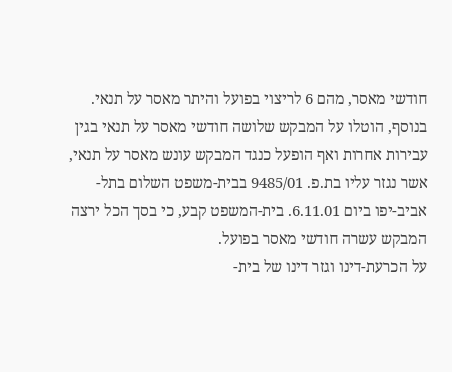חודשי מאסר, מהם 6 לריצוי בפועל והיתר מאסר על תנאי. בנוסף, הוטלו על המבקש שלושה חודשי מאסר על תנאי בגין עבירות אחרות ואף הופעל כנגד המבקש עונש מאסר על תנאי, אשר נגזר עליו בת.פ. 9485/01 בבית-משפט השלום בתל-אביב-יפו ביום 6.11.01. בית-המשפט קבע, כי בסך הכל ירצה המבקש עשרה חודשי מאסר בפועל.
על הכרעת-דינו וגזר דינו של בית-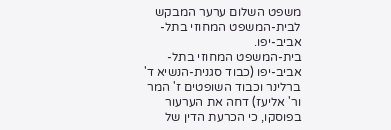משפט השלום ערער המבקש לבית-המשפט המחוזי בתל-אביב-יפו.
בית-המשפט המחוזי בתל-אביב-יפו (כבוד סגנית-הנשיא ד' ברלינר וכבוד השופטים ז' המר ור' אליעז) דחה את הערעור בפוסקו, כי הכרעת הדין של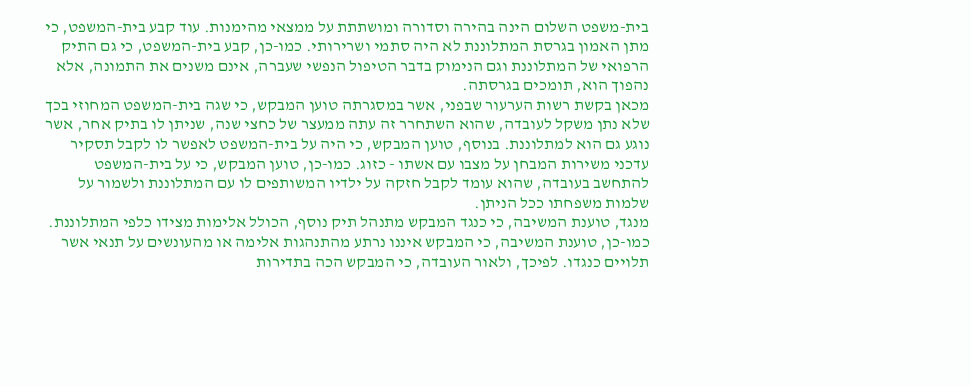בית-משפט השלום הינה בהירה וסדורה ומושתתת על ממצאי מהימנות. עוד קבע בית-המשפט, כי מתן האמון בגרסת המתלוננת לא היה סתמי ושרירותי. כמו-כן, קבע בית-המשפט, כי גם התיק הרפואי של המתלוננת וגם הנימוק בדבר הטיפול הנפשי שעברה, אינם משנים את התמונה, אלא נהפוך הוא, תומכים בגרסתה.
מכאן בקשת רשות הערעור שבפני, אשר במסגרתה טוען המבקש, כי שגה בית-המשפט המחוזי בכך שלא נתן משקל לעובדה, שהוא השתחרר זה עתה ממעצר של כחצי שנה, שניתן לו בתיק אחר, אשר נוגע גם הוא למתלוננת. בנוסף, טוען המבקש, כי היה על בית-המשפט לאפשר לו לקבל תסקיר עדכני משירות המבחן על מצבו עם אשתו - כזוג. כמו-כן, טוען המבקש, כי על בית-המשפט להתחשב בעובדה, שהוא עומד לקבל חזקה על ילדיו המשותפים לו עם המתלוננת ולשמור על שלמות משפחתו ככל הניתן.
מנגד, טוענת המשיבה, כי כנגד המבקש מתנהל תיק נוסף, הכולל אלימות מצידו כלפי המתלוננת. כמו-כן, טוענת המשיבה, כי המבקש איננו נרתע מהתנהגות אלימה או מהעונשים על תנאי אשר תלויים כנגדו. לפיכך, ולאור העובדה, כי המבקש הכה בתדירות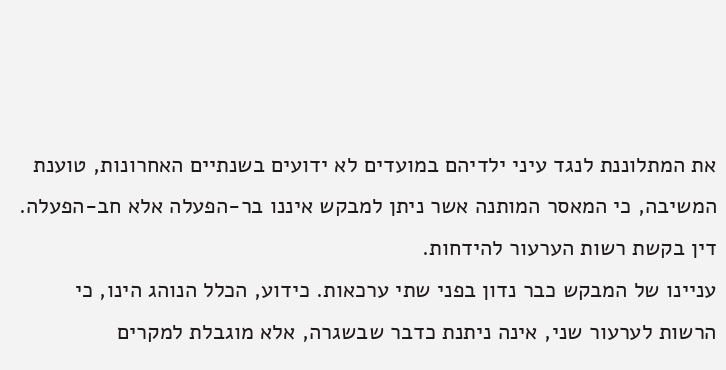את המתלוננת לנגד עיני ילדיהם במועדים לא ידועים בשנתיים האחרונות, טוענת המשיבה, כי המאסר המותנה אשר ניתן למבקש איננו בר-הפעלה אלא חב-הפעלה.
דין בקשת רשות הערעור להידחות.
עניינו של המבקש כבר נדון בפני שתי ערכאות. כידוע, הכלל הנוהג הינו, כי הרשות לערעור שני, אינה ניתנת כדבר שבשגרה, אלא מוגבלת למקרים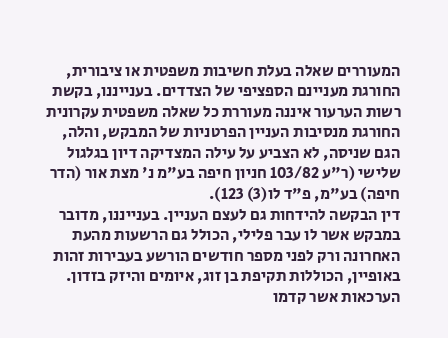המעוררים שאלה בעלת חשיבות משפטית או ציבורית, החורגת מעניינם הספציפי של הצדדים. בענייננו, בקשת רשות הערעור איננה מעוררת כל שאלה משפטית עקרונית החורגת מנסיבות העניין הפרטניות של המבקש, והלה, הגם שניסה, לא הצביע על עילה המצדיקה דיון בגלגול שלישי (ר"ע 103/82 חניון חיפה בע"מ נ' מצת אור (הדר חיפה) בע"מ, פ"ד לו(3) 123).
דין הבקשה להידחות גם לעצם העניין. בענייננו, מדובר במבקש אשר לו עבר פלילי, הכולל גם הרשעות מהעת האחרונה ורק לפני מספר חודשים הורשע בעבירות זהות באופיין, הכוללות תקיפת בן זוג, איומים והיזק בזדון.
הערכאות אשר קדמו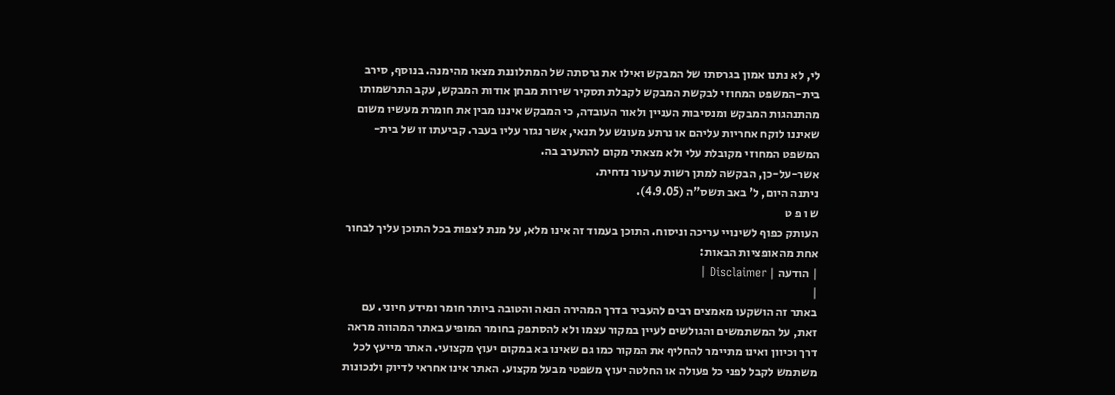לי, לא נתנו אמון בגרסתו של המבקש ואילו את גרסתה של המתלוננת מצאו מהימנה. בנוסף, סירב בית-המשפט המחוזי לבקשת המבקש לקבלת תסקיר שירות מבחן אודות המבקש, עקב התרשמותו מהתנהגות המבקש ומנסיבות העניין ולאור העובדה, כי המבקש איננו מבין את חומרת מעשיו משום שאיננו לוקח אחריות עליהם או נרתע מעונש על תנאי, אשר נגזר עליו בעבר. קביעתו זו של בית-המשפט המחוזי מקובלת עלי ולא מצאתי מקום להתערב בה.
אשר-על-כן, הבקשה למתן רשות ערעור נדחית.
ניתנה היום, ל' באב תשס"ה (4.9.05).
ש ו פ ט
העותק כפוף לשינויי עריכה וניסוח. התוכן בעמוד זה אינו מלא, על מנת לצפות בכל התוכן עליך לבחור אחת מהאופציות הבאות:
| הודעה | Disclaimer |
|
באתר זה הושקעו מאמצים רבים להעביר בדרך המהירה הנאה והטובה ביותר חומר ומידע חיוני. עם זאת, על המשתמשים והגולשים לעיין במקור עצמו ולא להסתפק בחומר המופיע באתר המהווה מראה דרך וכיוון ואינו מתיימר להחליף את המקור כמו גם שאינו בא במקום יעוץ מקצועי. האתר מייעץ לכל משתמש לקבל לפני כל פעולה או החלטה יעוץ משפטי מבעל מקצוע. האתר אינו אחראי לדיוק ולנכונות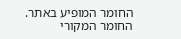החומר המופיע באתר. החומר המקורי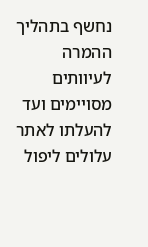נחשף בתהליך ההמרה לעיוותים מסויימים ועד להעלתו לאתר עלולים ליפול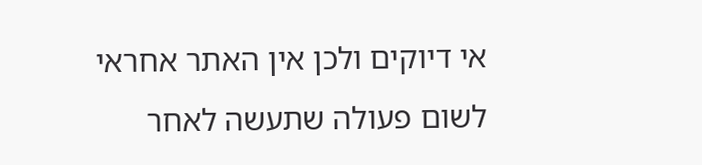אי דיוקים ולכן אין האתר אחראי לשום פעולה שתעשה לאחר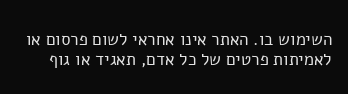השימוש בו. האתר אינו אחראי לשום פרסום או לאמיתות פרטים של כל אדם, תאגיד או גוף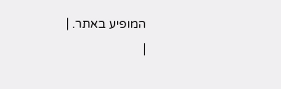המופיע באתר. |
|